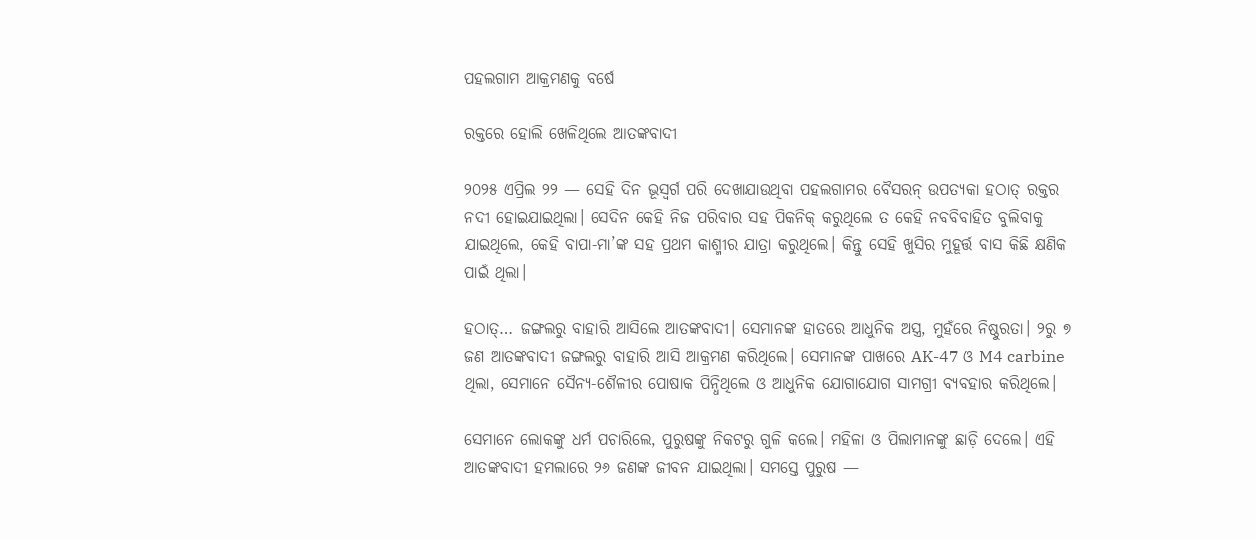ପହଲଗାମ ଆକ୍ରମଣକୁ ବର୍ଷେ

ରକ୍ତରେ ହୋଲି ଖେଳିଥିଲେ ଆତଙ୍କବାଦୀ

୨୦୨୫ ଏପ୍ରିଲ ୨୨ — ସେହି ଦିନ ଭୂସ୍ୱର୍ଗ ପରି ଦେଖାଯାଉଥିବା ପହଲଗାମର ବୈସରନ୍ ଉପତ୍ୟକା ହଠାତ୍ ରକ୍ତର ନଦୀ ହୋଇଯାଇଥିଲା। ସେଦିନ କେହି ନିଜ ପରିବାର ସହ ପିକନିକ୍ କରୁଥିଲେ ତ କେହି ନବବିବାହିତ ବୁଲିବାକୁ ଯାଇଥିଲେ, କେହି ବାପା-ମା’ଙ୍କ ସହ ପ୍ରଥମ କାଶ୍ମୀର ଯାତ୍ରା କରୁଥିଲେ। କିନ୍ତୁ ସେହି ଖୁସିର ମୁହୂର୍ତ୍ତ ବାସ କିଛି କ୍ଷଣିକ ପାଇଁ ଥିଲା।

ହଠାତ୍… ଜଙ୍ଗଲରୁ ବାହାରି ଆସିଲେ ଆତଙ୍କବାଦୀ। ସେମାନଙ୍କ ହାତରେ ଆଧୁନିକ ଅସ୍ତ୍ର, ମୁହଁରେ ନିଷ୍ଠୁରତା। ୨ରୁ ୭ ଜଣ ଆତଙ୍କବାଦୀ ଜଙ୍ଗଲରୁ ବାହାରି ଆସି ଆକ୍ରମଣ କରିଥିଲେ। ସେମାନଙ୍କ ପାଖରେ AK-47 ଓ M4 carbine ଥିଲା, ସେମାନେ ସୈନ୍ୟ-ଶୈଳୀର ପୋଷାକ ପିନ୍ଧିଥିଲେ ଓ ଆଧୁନିକ ଯୋଗାଯୋଗ ସାମଗ୍ରୀ ବ୍ୟବହାର କରିଥିଲେ।

ସେମାନେ ଲୋକଙ୍କୁ ଧର୍ମ ପଚାରିଲେ, ପୁରୁଷଙ୍କୁ ନିକଟରୁ ଗୁଳି କଲେ। ମହିଳା ଓ ପିଲାମାନଙ୍କୁ ଛାଡ଼ି ଦେଲେ। ଏହି ଆତଙ୍କବାଦୀ ହମଲାରେ ୨୬ ଜଣଙ୍କ ଜୀବନ ଯାଇଥିଲା। ସମସ୍ତେ ପୁରୁଷ —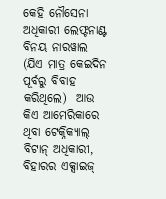କେହି ନୌସେନା ଅଧିକାରୀ ଲେଫ୍ଟନାଣ୍ଟ ବିନୟ ନାରୱାଲ (ଯିଏ ମାତ୍ର କେଇଦିନ ପୂର୍ବରୁ ବିବାହ କରିଥିଲେ)  ଆଉ କିଏ ଆମେରିକାରେ ଥିବା ଟେକ୍ନିକ୍ୟାଲ୍ ବିଟାନ୍ ଅଧିକାରୀ, ବିହାରର ଏକ୍ସାଇଜ୍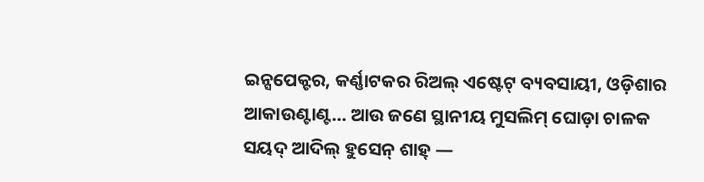ଇନ୍ସପେକ୍ଟର, କର୍ଣ୍ଣାଟକର ରିଅଲ୍ ଏଷ୍ଟେଟ୍ ବ୍ୟବସାୟୀ, ଓଡ଼ିଶାର ଆକାଉଣ୍ଟାଣ୍ଟ… ଆଉ ଜଣେ ସ୍ଥାନୀୟ ମୁସଲିମ୍ ଘୋଡ଼ା ଚାଳକ ସୟଦ୍ ଆଦିଲ୍ ହୁସେନ୍ ଶାହ୍ —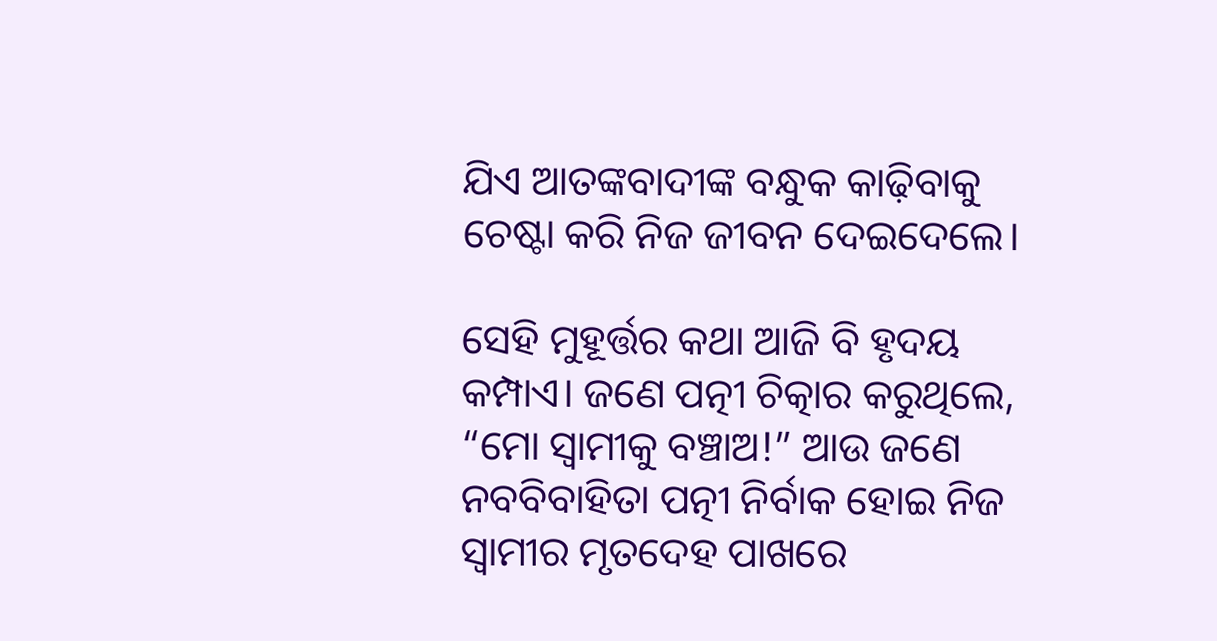ଯିଏ ଆତଙ୍କବାଦୀଙ୍କ ବନ୍ଧୁକ କାଢ଼ିବାକୁ ଚେଷ୍ଟା କରି ନିଜ ଜୀବନ ଦେଇଦେଲେ।

ସେହି ମୁହୂର୍ତ୍ତର କଥା ଆଜି ବି ହୃଦୟ କମ୍ପାଏ। ଜଣେ ପତ୍ନୀ ଚିତ୍କାର କରୁଥିଲେ, “ମୋ ସ୍ୱାମୀକୁ ବଞ୍ଚାଅ!” ଆଉ ଜଣେ ନବବିବାହିତା ପତ୍ନୀ ନିର୍ବାକ ହୋଇ ନିଜ ସ୍ୱାମୀର ମୃତଦେହ ପାଖରେ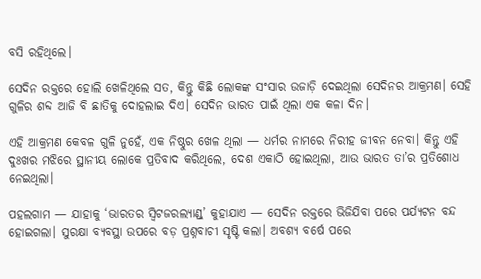ବସି ରହିଥିଲେ।

ସେଦିନ ରକ୍ତରେ ହୋଲି ଖେଳିଥିଲେ ସତ, କିନ୍ତୁ କିଛି ଲୋକଙ୍କ ସଂସାର ଉଜାଡ଼ି ଦେଇଥିଲା ସେଦିନର ଆକ୍ରମଣ। ସେହି ଗୁଳିର ଶବ୍ଦ ଆଜି ବି ଛାତିକୁ ଦୋହଲାଇ ଦିଏ। ସେଦିନ ଭାରତ ପାଇଁ ଥିଲା ଏକ କଳା ଦିନ।

ଏହି ଆକ୍ରମଣ କେବଳ ଗୁଳି ନୁହେଁ, ଏକ ନିଷ୍ଠୁର ଖେଳ ଥିଲା — ଧର୍ମର ନାମରେ ନିରୀହ ଜୀବନ ନେବା। କିନ୍ତୁ ଏହି ଦୁଃଖର ମଝିରେ ସ୍ଥାନୀୟ ଲୋକେ ପ୍ରତିବାଦ କରିଥିଲେ, ଦେଶ ଏକାଠି ହୋଇଥିଲା, ଆଉ ଭାରତ ତା’ର ପ୍ରତିଶୋଧ ନେଇଥିଲା।

ପହଲଗାମ — ଯାହାକୁ ‘ଭାରତର ସ୍ୱିଟଜରଲ୍ୟାଣ୍ଡ୍’ କୁହାଯାଏ — ସେଦିନ ରକ୍ତରେ ଭିଜିଯିବା ପରେ ପର୍ଯ୍ୟଟନ ବନ୍ଦ ହୋଇଗଲା। ସୁରକ୍ଷା ବ୍ୟବସ୍ଥା ଉପରେ ବଡ଼ ପ୍ରଶ୍ନବାଚୀ ସୃଷ୍ଟି କଲା। ଅବଶ୍ୟ ବର୍ଷେ ପରେ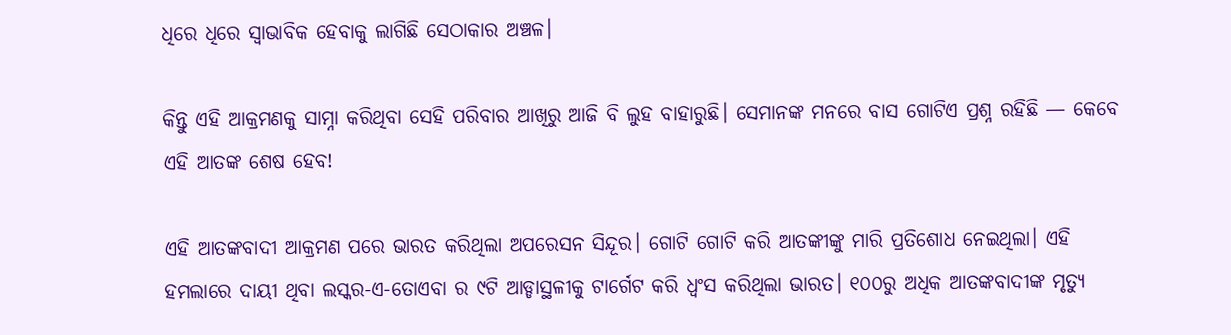ଧିରେ ଧିରେ ସ୍ୱାଭାବିକ ହେବାକୁ ଲାଗିଛି ସେଠାକାର ଅଞ୍ଚଳ।

କିନ୍ତୁ ଏହି ଆକ୍ରମଣକୁ ସାମ୍ନା କରିଥିବା ସେହି ପରିବାର ଆଖିରୁ ଆଜି ବି ଲୁହ ବାହାରୁଛି। ସେମାନଙ୍କ ମନରେ ବାସ ଗୋଟିଏ ପ୍ରଶ୍ନ ରହିଛି — କେବେ ଏହି ଆତଙ୍କ ଶେଷ ହେବ!

ଏହି ଆତଙ୍କବାଦୀ ଆକ୍ରମଣ ପରେ ଭାରତ କରିଥିଲା ଅପରେସନ ସିନ୍ଦୂର। ଗୋଟି ଗୋଟି କରି ଆତଙ୍କୀଙ୍କୁ ମାରି ପ୍ରତିଶୋଧ ନେଇଥିଲା। ଏହି ହମଲାରେ ଦାୟୀ ଥିବା ଲସ୍କର-ଏ-ତୋଏବା ର‌ ୯ଟି ଆଡ୍ଡାସ୍ଥଳୀକୁ ଟାର୍ଗେଟ କରି ଧ୍ୱଂସ କରିଥିଲା ଭାରତ। ୧୦୦ରୁ ଅଧିକ ଆତଙ୍କବାଦୀଙ୍କ ମୃତ୍ୟୁ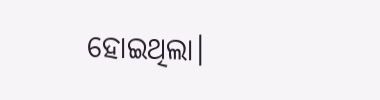ହୋଇଥିଲା।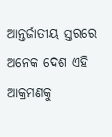ଆନ୍ତର୍ଜାତୀୟ ସ୍ତରରେ ଅନେକ ଦେଶ ଏହି ଆକ୍ରମଣକୁ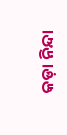କଡ଼ା ନିନ୍ଦା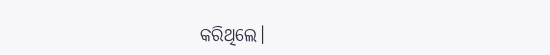କରିଥିଲେ।